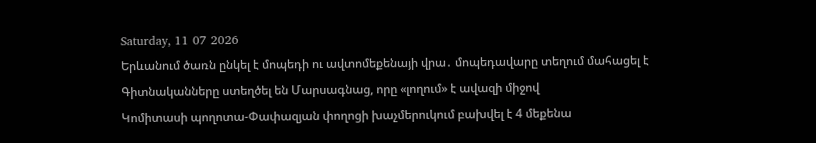Saturday, 11 07 2026
Երևանում ծառն ընկել է մոպեդի ու ավտոմեքենայի վրա․ մոպեդավարը տեղում մահացել է
Գիտնականները ստեղծել են Մարսագնաց, որը «լողում» է ավազի միջով
Կոմիտասի պողոտա-Փափազյան փողոցի խաչմերուկում բախվել է 4 մեքենա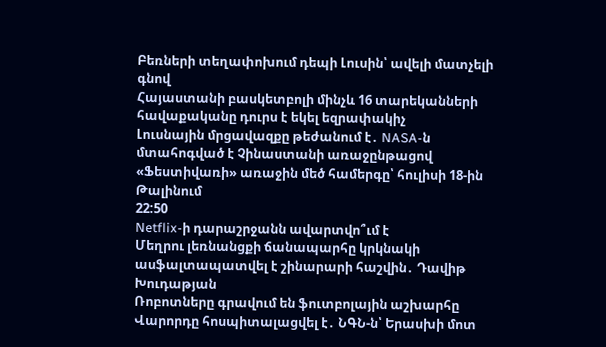Բեռների տեղափոխում դեպի Լուսին՝ ավելի մատչելի գնով
Հայաստանի բասկետբոլի մինչև 16 տարեկանների հավաքականը դուրս է եկել եզրափակիչ
Լուսնային մրցավազքը թեժանում է․ NASA-ն մտահոգված է Չինաստանի առաջընթացով
«Ֆեստիվառի» առաջին մեծ համերգը՝ հուլիսի 18-ին Թալինում
22:50
Netflix-ի դարաշրջանն ավարտվո՞ւմ է
Մեղրու լեռնանցքի ճանապարհը կրկնակի ասֆալտապատվել է շինարարի հաշվին․ Դավիթ Խուդաթյան
Ռոբոտները գրավում են ֆուտբոլային աշխարհը
Վարորդը հոսպիտալացվել է․ ՆԳՆ-ն՝ Երասխի մոտ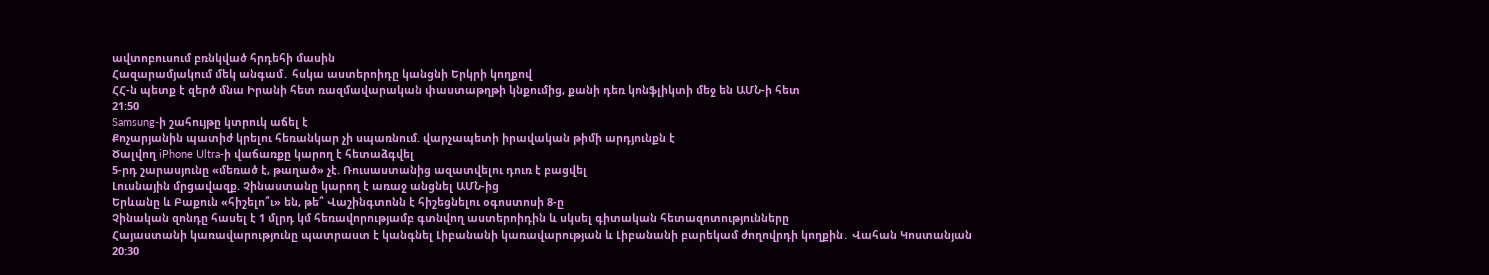ավտոբուսում բռնկված հրդեհի մասին
Հազարամյակում մեկ անգամ․ հսկա աստերոիդը կանցնի Երկրի կողքով
ՀՀ-ն պետք է զերծ մնա Իրանի հետ ռազմավարական փաստաթղթի կնքումից, քանի դեռ կոնֆլիկտի մեջ են ԱՄՆ-ի հետ
21:50
Samsung-ի շահույթը կտրուկ աճել է
Քոչարյանին պատիժ կրելու հեռանկար չի սպառնում. վարչապետի իրավական թիմի արդյունքն է
Ծալվող iPhone Ultra-ի վաճառքը կարող է հետաձգվել
5-րդ շարասյունը «մեռած է, թաղած» չէ. Ռուսաստանից ազատվելու դուռ է բացվել
Լուսնային մրցավազք. Չինաստանը կարող է առաջ անցնել ԱՄՆ-ից
Երևանը և Բաքուն «հիշելո՞ւ» են, թե՞ Վաշինգտոնն է հիշեցնելու օգոստոսի 8-ը
Չինական զոնդը հասել է 1 մլրդ կմ հեռավորությամբ գտնվող աստերոիդին և սկսել գիտական հետազոտությունները
Հայաստանի կառավարությունը պատրաստ է կանգնել Լիբանանի կառավարության և Լիբանանի բարեկամ ժողովրդի կողքին․ Վահան Կոստանյան
20:30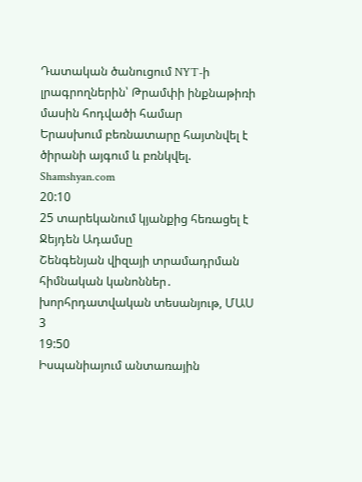Դատական ծանուցում NYT-ի լրագրողներին՝ Թրամփի ինքնաթիռի մասին հոդվածի համար
Երասխում բեռնատարը հայտնվել է ծիրանի այգում և բռնկվել. Shamshyan.com
20:10
25 տարեկանում կյանքից հեռացել է Ջեյդեն Ադամսը
Շենգենյան վիզայի տրամադրման հիմնական կանոններ․ խորհրդատվական տեսանյութ, ՄԱՍ 3
19:50
Իսպանիայում անտառային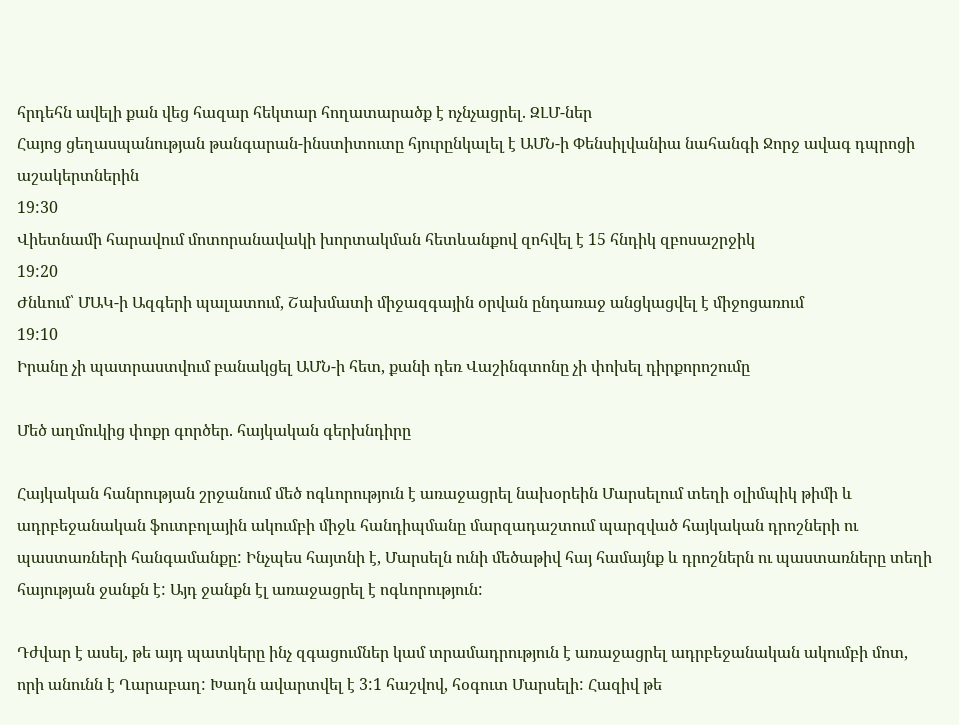հրդեհն ավելի քան վեց հազար հեկտար հողատարածք է ոչնչացրել. ԶԼՄ-ներ
Հայոց ցեղասպանության թանգարան-ինստիտուտը հյուրընկալել է ԱՄՆ-ի Փենսիլվանիա նահանգի Ջորջ ավագ դպրոցի աշակերտներին
19:30
Վիետնամի հարավում մոտորանավակի խորտակման հետևանքով զոհվել է 15 հնդիկ զբոսաշրջիկ
19:20
Ժնևում՝ ՄԱԿ-ի Ազգերի պալատում, Շախմատի միջազգային օրվան ընդառաջ անցկացվել է միջոցառում
19:10
Իրանը չի պատրաստվում բանակցել ԱՄՆ-ի հետ, քանի դեռ Վաշինգտոնը չի փոխել դիրքորոշումը

Մեծ աղմուկից փոքր գործեր. հայկական գերխնդիրը

Հայկական հանրության շրջանում մեծ ոգևորություն է առաջացրել նախօրեին Մարսելում տեղի օլիմպիկ թիմի և ադրբեջանական ֆուտբոլային ակումբի միջև հանդիպմանը մարզադաշտում պարզված հայկական դրոշների ու պաստառների հանգամանքը: Ինչպես հայտնի է, Մարսելն ունի մեծաթիվ հայ համայնք և դրոշներն ու պաստառները տեղի հայության ջանքն է: Այդ ջանքն էլ առաջացրել է ոգևորություն:

Դժվար է ասել, թե այդ պատկերը ինչ զգացումներ կամ տրամադրություն է առաջացրել ադրբեջանական ակումբի մոտ, որի անունն է Ղարաբաղ: Խաղն ավարտվել է 3:1 հաշվով, հօգուտ Մարսելի: Հազիվ թե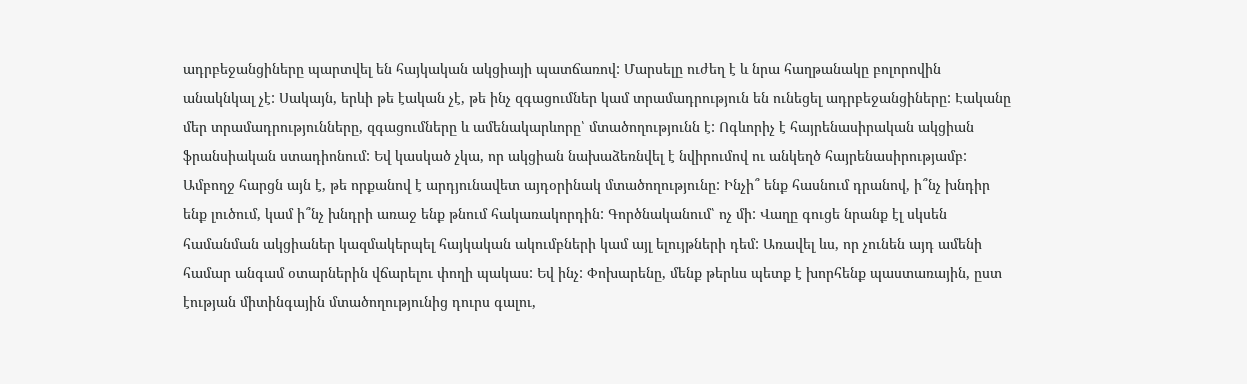ադրբեջանցիները պարտվել են հայկական ակցիայի պատճառով: Մարսելը ուժեղ է և նրա հաղթանակը բոլորովին անակնկալ չէ: Սակայն, երևի թե էական չէ, թե ինչ զգացումներ կամ տրամադրություն են ունեցել ադրբեջանցիները: Էականը մեր տրամադրությունները, զգացումները և ամենակարևորը՝ մտածողությունն է: Ոգևորիչ է հայրենասիրական ակցիան ֆրանսիական ստադիոնում: Եվ կասկած չկա, որ ակցիան նախաձեռնվել է նվիրումով ու անկեղծ հայրենասիրությամբ: Ամբողջ հարցն այն է, թե որքանով է արդյունավետ այդօրինակ մտածողությունը: Ինչի՞ ենք հասնում դրանով, ի՞նչ խնդիր ենք լուծում, կամ ի՞նչ խնդրի առաջ ենք թնում հակառակորդին: Գործնականում՝ ոչ մի: Վաղը գուցե նրանք էլ սկսեն համանման ակցիաներ կազմակերպել հայկական ակումբների կամ այլ ելույթների դեմ: Առավել ևս, որ չունեն այդ ամենի համար անգամ օտարներին վճարելու փողի պակաս: Եվ ինչ: Փոխարենը, մենք թերևս պետք է խորհենք պաստառային, ըստ էության միտինգային մտածողությունից դուրս գալու,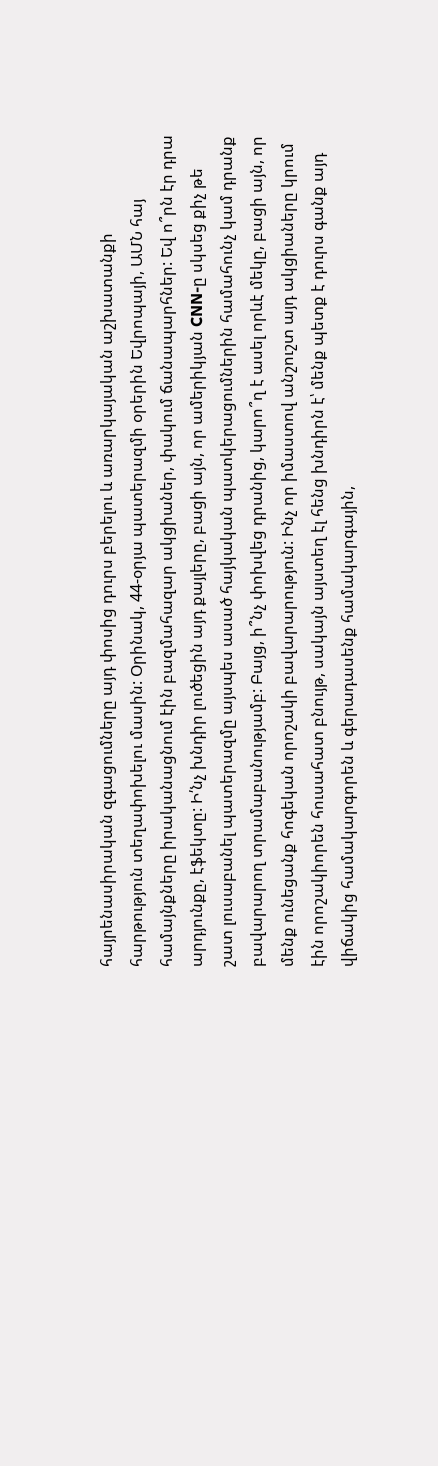հայրենասիրական զգացումները այդ փոսից դուրս բերելու և առարկայական աշխատանքի հարթություն տեղափոխելու մասին: Օրինակ, 44-օրյա պատերազմի օրերին Եվրոպայի, ԱՄՆ հայ համայնքները իրականացնում էին բազմահազար ակցիաներ, փակում ճանապարհներ: Եվ ո՞րն էր դրա արդյունքը, էֆեկտը: Ի՛նչ խնդիր լուծեցին այդ քայլերը, բացի այն, որ ամերիկյան CNN-ը սկսեց քիչ թե շատ լուսաբանել պատերազմը այսպես ասած հայկական պատկերացումներին համահունչ կամ դրանք բավարարող տրամաբանությամբ: Բայց, ի՞նչ փոխվեց դրանից, կարո՞ղ է ասել որևէ մեկը, բացի այն, որ մենք ունեցանք հոգեկան որոշակի բավարարություն: Ինչ որ իմաստով անշուշտ այդ ակցիաները կրում էին որոշակիորեն հուսահատ բնույթ, սակայն այստեղ էլ հենց խնդիրն է՝ մենք պետք է դուրս գանք այդ վիճակից համակարգորեն և գերադասենք համակարգային,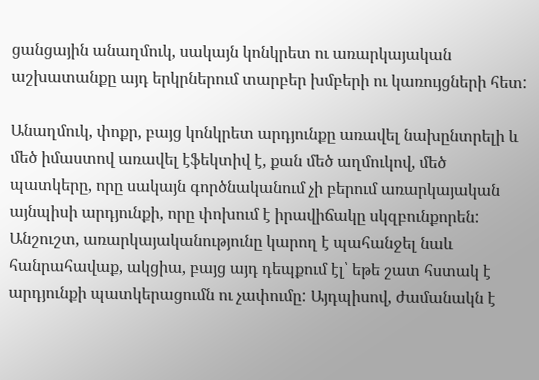ցանցային անաղմուկ, սակայն կոնկրետ ու առարկայական աշխատանքը այդ երկրներում տարբեր խմբերի ու կառույցների հետ:

Անաղմուկ, փոքր, բայց կոնկրետ արդյունքը առավել նախընտրելի և մեծ իմաստով առավել էֆեկտիվ է, քան մեծ աղմուկով, մեծ պատկերը, որը սակայն գործնականում չի բերում առարկայական այնպիսի արդյունքի, որը փոխում է իրավիճակը սկզբունքորեն: Անշուշտ, առարկայականությունը կարող է պահանջել նաև հանրահավաք, ակցիա, բայց այդ դեպքում էլ՝ եթե շատ հստակ է արդյունքի պատկերացումն ու չափումը: Այդպիսով, ժամանակն է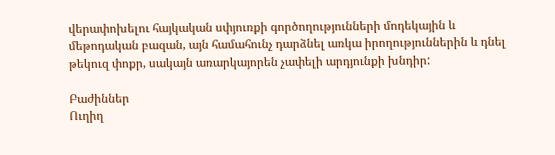վերափոխելու հայկական սփյուռքի գործողությունների մոդեկային և մեթոդական բազան, այն համահունչ դարձնել առկա իրողություններին և դնել թեկուզ փոքր, սակայն առարկայորեն չափելի արդյունքի խնդիր:

Բաժիններ
Ուղիղ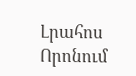Լրահոս
Որոնում